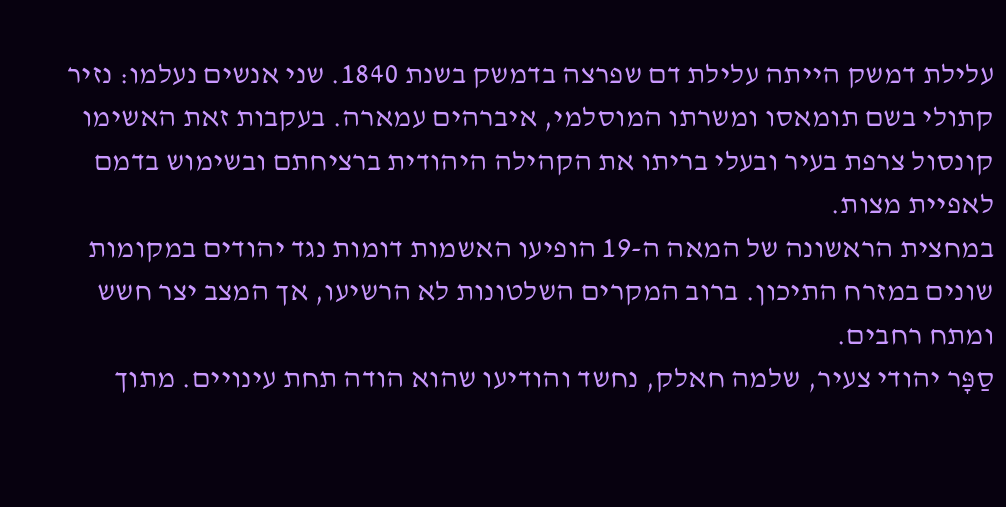עלילת דמשק הייתה עלילת דם שפרצה בדמשק בשנת 1840. שני אנשים נעלמו: נזיר קתולי בשם תומאסו ומשרתו המוסלמי, איברהים עמארה. בעקבות זאת האשימו קונסול צרפת בעיר ובעלי בריתו את הקהילה היהודית ברציחתם ובשימוש בדמם לאפיית מצות.
במחצית הראשונה של המאה ה-19 הופיעו האשמות דומות נגד יהודים במקומות שונים במזרח התיכון. ברוב המקרים השלטונות לא הרשיעו, אך המצב יצר חשש ומתח רחבים.
סַפָּר יהודי צעיר, שלמה חאלק, נחשד והודיעו שהוא הודה תחת עינויים. מתוך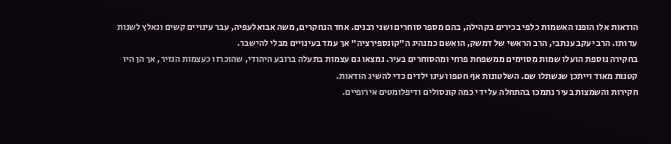הודאות אלו הופנו האשמות כלפי בכירים בקהילה, בהם מספר סוחרים ושני רבנים. אחד הנחקרים, משה אבואלעפיה, עבר עינויים קשים ונאלץ לשנות עדותו. הרב יעקב ענתבי, הרב הראשי של דמשק, הואשם כמנהיג ה"קונספירציה" אך עמד בעינויים מבלי להישבר.
בחקירה נוספת הועלו שמות מסוימים ממשפחת פרחי ומהסוחרים בעיר. נמצאו גם עצמות בתעלה ברובע היהודי, שהוכרזו כעצמות הנזיר, אך הן היו קטנות מאוד וייתכן שנשתלו שם. השלטונות אף חטפו ועינו ילדים כדי להשיג הודאות.
חקירות והשמצות בעיר נתמכו בהתחלה על ידי כמה קונסולים ודיפלומטים אירופיים.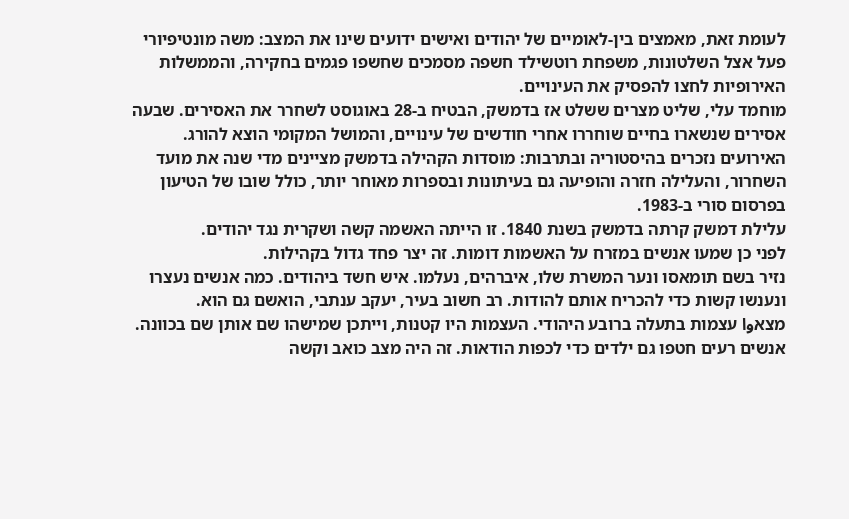לעומת זאת, מאמצים בין-לאומיים של יהודים ואישים ידועים שינו את המצב: משה מונטיפיורי פעל אצל השלטונות, משפחת רוטשילד חשפה מסמכים שחשפו פגמים בחקירה, והממשלות האירופיות לחצו להפסיק את העינויים.
מוחמד עלי, שליט מצרים ששלט אז בדמשק, הבטיח ב-28 באוגוסט לשחרר את האסירים. שבעה אסירים שנשארו בחיים שוחררו אחרי חודשים של עינויים, והמושל המקומי הוצא להורג.
האירועים נזכרים בהיסטוריה ובתרבות: מוסדות הקהילה בדמשק מציינים מדי שנה את מועד השחרור, והעלילה חזרה והופיעה גם בעיתונות ובספרות מאוחר יותר, כולל שובו של הטיעון בפרסום סורי ב-1983.
עלילת דמשק קרתה בדמשק בשנת 1840. זו הייתה האשמה קשה ושקרית נגד יהודים.
לפני כן שמעו אנשים במזרח על האשמות דומות. זה יצר פחד גדול בקהילות.
נזיר בשם תומאסו ונער המשרת שלו, איברהים, נעלמו. איש חשד ביהודים. כמה אנשים נעצרו ונענשו קשות כדי להכריח אותם להודות. רב חשוב בעיר, יעקב ענתבי, הואשם גם הוא.
מצאوا עצמות בתעלה ברובע היהודי. העצמות היו קטנות, וייתכן שמישהו שם אותן שם בכוונה.
אנשים רעים חטפו גם ילדים כדי לכפות הודאות. זה היה מצב כואב וקשה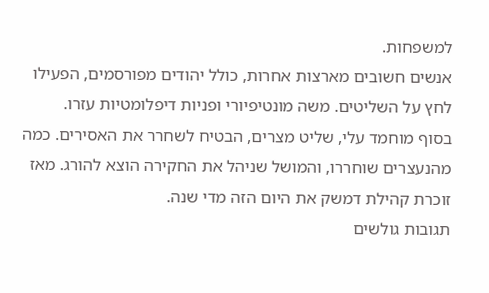למשפחות.
אנשים חשובים מארצות אחרות, כולל יהודים מפורסמים, הפעילו לחץ על השליטים. משה מונטיפיורי ופניות דיפלומטיות עזרו.
בסוף מוחמד עלי, שליט מצרים, הבטיח לשחרר את האסירים. כמה מהנעצרים שוחררו, והמושל שניהל את החקירה הוצא להורג. מאז זוכרת קהילת דמשק את היום הזה מדי שנה.
תגובות גולשים